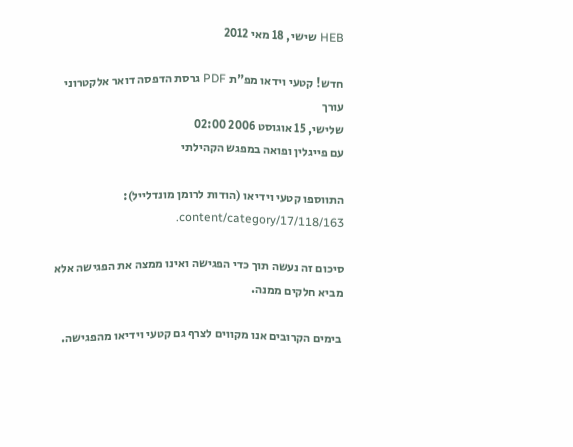HEB שישי, 18 מאי 2012

חדש! קטעי וידאו מפ"ת PDF גרסת הדפסה דואר אלקטרוני
עורך
שלישי, 15 אוגוסט 2006 02:00
עם פייגלין ופואה במפגש הקהילתי

התווספו קטעי וידיאו (הודות לרומן מונדלייל): content/category/17/118/163.

סיכום זה נעשה תוך כדי הפגישה ואינו ממצה את הפגישה אלא מביא חלקים ממנה.

 בימים הקרובים אנו מקווים לצרף גם קטעי וידיאו מהפגישה.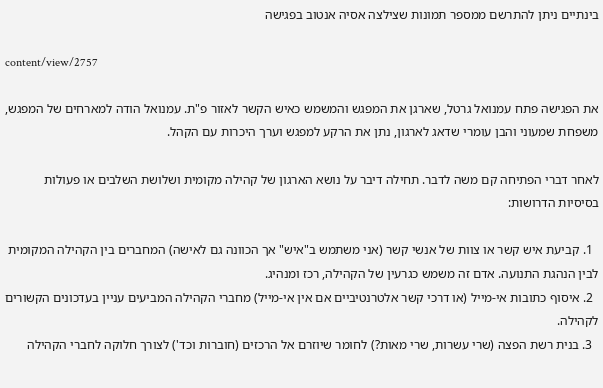בינתיים ניתן להתרשם ממספר תמונות שצילצה אסיה אנטוב בפגישה

content/view/2757

את הפגישה פתח עמנואל גרטל, שארגן את המפגש והמשמש כאיש הקשר לאזור פ"ת. עמנואל הודה למארחים של המפגש, משפחת שמעוני והבן עומרי שדאג לארגון, נתן את הרקע למפגש וערך היכרות עם הקהל.

לאחר דברי הפתיחה קם משה לדבר. תחילה דיבר על נושא הארגון של קהילה מקומית ושלושת השלבים או פעולות בסיסיות הדרושות:

  1. קביעת איש קשר או צוות של אנשי קשר (אני משתמש ב"איש" אך הכוונה גם לאישה) המחברים בין הקהילה המקומית לבין הנהגת התנועה. אדם זה משמש כגרעין של הקהילה, רכז ומנהיג.
  2. איסוף כתובות אי-מייל (או דרכי קשר אלטרנטיביים אם אין אי-מייל) מחברי הקהילה המביעים עניין בעדכונים הקשורים לקהילה.
  3. בנית רשת הפצה (שרי עשרות, שרי מאות?) לחומר שיוזרם אל הרכזים (חוברות וכד') לצורך חלוקה לחברי הקהילה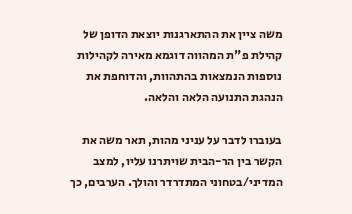משה ציין את ההתארגנות יוצאת הדופן של קהילת פ"ת המהווה דוגמא מאירה לקהילות נוספות הנמצאות בהתהוות, והדוחפת את הנהגת התנועה הלאה והלאה.

בעוברו לדבר על עניני מהות, תאר משה את הקשר בין הר-הבית שויתרנו עליו, למצב המדיני/בטחוני המתדרדר והולך. הערבים, כך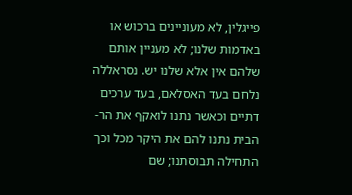פייגלין, לא מעוניינים ברכוש או באדמות שלנו; לא מעניין אותם שלהם אין אלא שלנו יש. נסראללה נלחם בעד האסלאם, בעד ערכים דתיים וכאשר נתנו לואקף את הר-הבית נתנו להם את היקר מכל וכך התחילה תבוסתנו; שם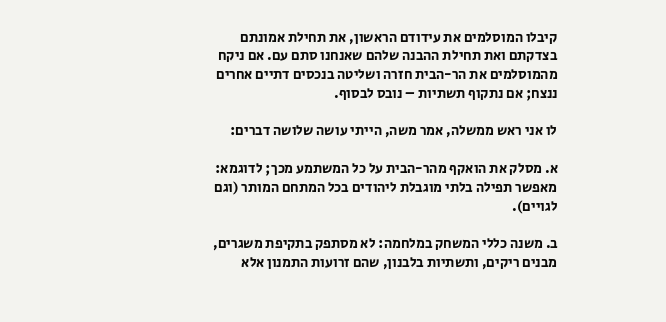קיבלו המוסלמים את עידודם הראשון, את תחילת אמונתם בצדקתם ואת תחילת ההבנה שלהם שאנחנו סתם עם. אם ניקח מהמוסלמים את הר-הבית חזרה ושליטה בנכסים דתיים אחרים ננצח; אם נתקוף תשתיות – נובס לבסוף.

לו אני ראש ממשלה, אמר משה, הייתי עושה שלושה דברים:

א. מסלק את הואקף מהר-הבית על כל המשתמע מכך; לדוגמא: מאפשר תפילה בלתי מוגבלת ליהודים בכל המתחם המותר (וגם לגויים).

ב. משנה כללי המשחק במלחמה: לא מסתפק בתקיפת משגרים, מבנים ריקים, ותשתיות בלבנון, שהם זרועות התמנון אלא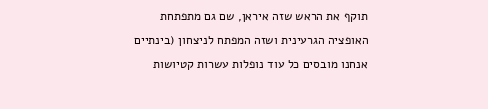תוקף את הראש שזה איראן, שם גם מתפתחת האופציה הגרעינית ושזה המפתח לניצחון (בינתיים אנחנו מובסים כל עוד נופלות עשרות קטיושות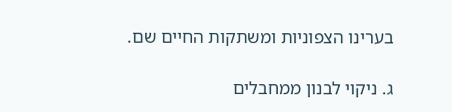בערינו הצפוניות ומשתקות החיים שם.

ג. ניקוי לבנון ממחבלים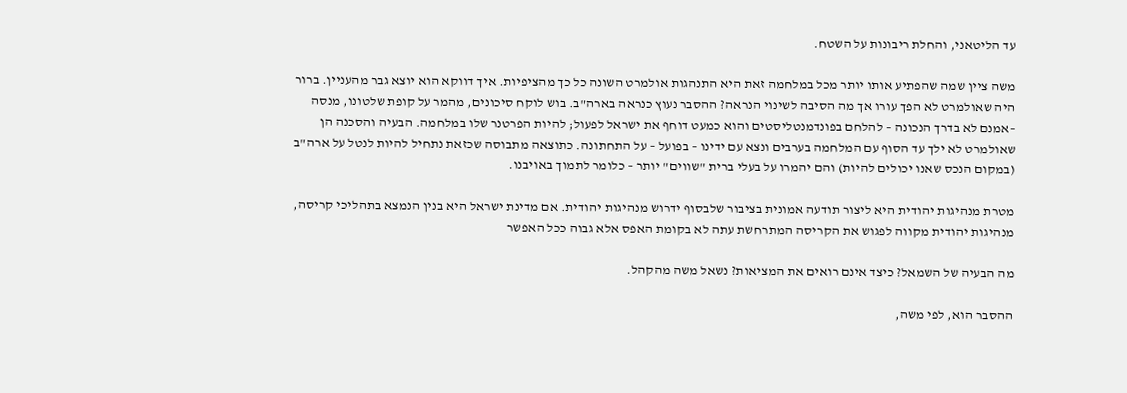עד הליטאני, והחלת ריבונות על השטח.

משה ציין שמה שהפתיע אותו יותר מכל במלחמה זאת היא התנהגות אולמרט השונה כל כך מהציפיות. איך דווקא הוא יוצא גבר מהעניין. ברור היה שאולמרט לא הפך עורו אך מה הסיבה לשינוי הנראה? ההסבר נעוץ כנראה בארה"ב. בוש לוקח סיכונים, מהמר על קופת שלטונו, מנסה –אמנם לא בדרך הנכונה – להלחם בפונדמנטליסטים והוא כמעט דוחף את ישראל לפעול; להיות הפרטנר שלו במלחמה. הבעיה והסכנה הן שאולמרט לא ילך עד הסוף עם המלחמה בערבים ונצא עם ידינו – בפועל – על התחתונה. כתוצאה מתבוסה שכזאת נתחיל להיות לנטל על ארה"ב (במקום הנכס שאנו יכולים להיות) והם יהמרו על בעלי ברית "שווים" יותר – כלומר לתמוך באויבנו.

מטרת מנהיגות יהודית היא ליצור תודעה אמונית בציבור שלבסוף ידרוש מנהיגות יהודית. אם מדינת ישראל היא בנין הנמצא בתהליכי קריסה, מנהיגות יהודית מקווה לפגוש את הקריסה המתרחשת עתה לא בקומת האפס אלא גבוה ככל האפשר

מה הבעיה של השמאל? כיצד אינם רואים את המציאות? נשאל משה מהקהל.

ההסבר הוא, לפי משה,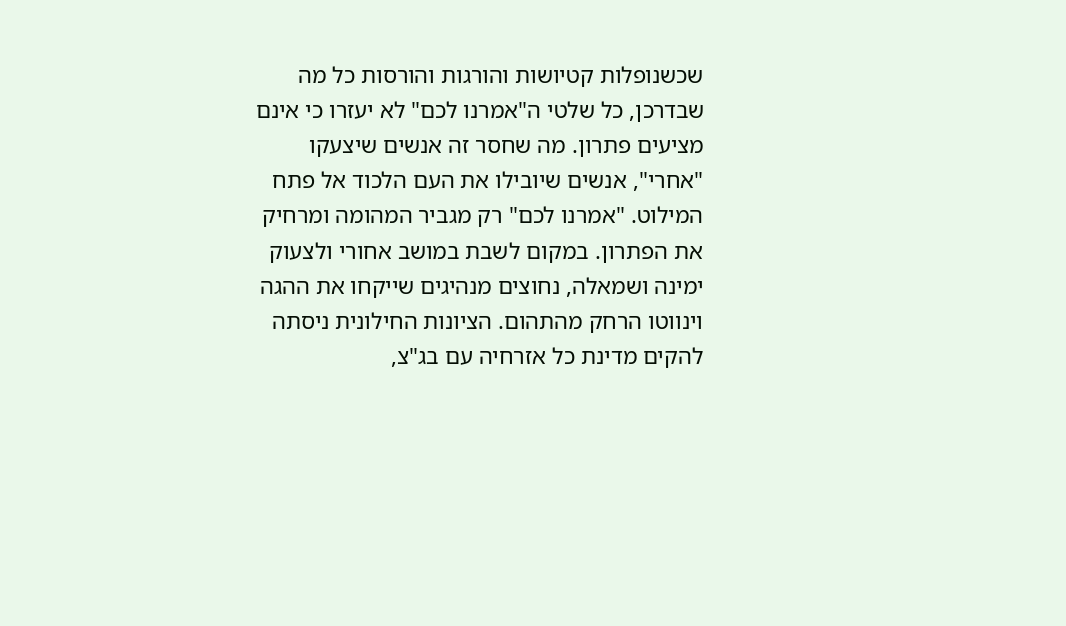שכשנופלות קטיושות והורגות והורסות כל מה שבדרכן, כל שלטי ה"אמרנו לכם" לא יעזרו כי אינם מציעים פתרון. מה שחסר זה אנשים שיצעקו "אחרי", אנשים שיובילו את העם הלכוד אל פתח המילוט. "אמרנו לכם" רק מגביר המהומה ומרחיק את הפתרון. במקום לשבת במושב אחורי ולצעוק ימינה ושמאלה, נחוצים מנהיגים שייקחו את ההגה וינווטו הרחק מהתהום. הציונות החילונית ניסתה להקים מדינת כל אזרחיה עם בג"צ,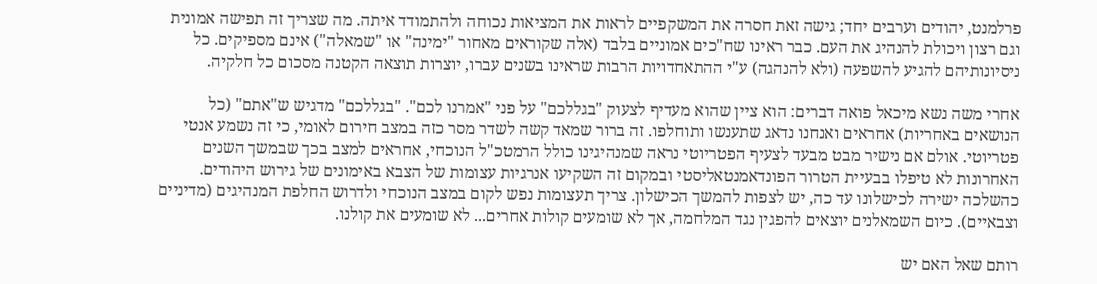פרלמנט, יהודים וערבים יחד; גישה זאת חסרה את המשקפיים לראות את המציאות נכוחה ולהתמודד איתה. מה שצריך זה תפישה אמונית וגם רצון ויכולת להנהיג את העם. כבר ראינו שח"כים אמוניים בלבד (אלה שקוראים מאחור "ימינה" או "שמאלה") אינם מספיקים. כל ניסיונותיהם להגיע להשפעה (ולא להנהגה) ע"י ההתאחדויות הרבות שראינו בשנים עברו, יוצרות תוצאה הקטנה מסכום כל חלקיה.

אחרי משה נשא מיכאל פואה דברים: הוא ציין שהוא מעדיף לצעוק "בגללכם" על פני "אמרנו לכם". "בגללכם" מדגיש ש"אתם" (כל הנושאים באחריות) אחראים ואנחנו נדאג שתענשו ותוחלפו. זה ברור שמאד קשה לשדר מסר כזה במצב חירום לאומי, כי זה נשמע אנטי פטריוטי. אולם אם נישיר מבט מבעד לצעיף הפטריוטי נראה שמנהיגינו כולל הרמטכ"ל הנוכחי, אחראים למצב בכך שבמשך השנים האחרונות לא טיפלו בבעיית הטרור הפונדאמנטאליסטי ובמקום זה השקיעו אנרגיות עצומות של הצבא באימונים של גירוש היהודים. כהשלכה ישירה לכישלונו עד כה, יש לצפות להמשך הכישלון. צריך תעצומות נפש לקום במצב הנוכחי ולדרוש החלפת המנהיגים (מדיניים וצבאיים). כיום השמאלנים יוצאים להפגין נגד המלחמה, אך לא שומעים קולות אחרים... לא שומעים את קולנו.

רותם שאל האם יש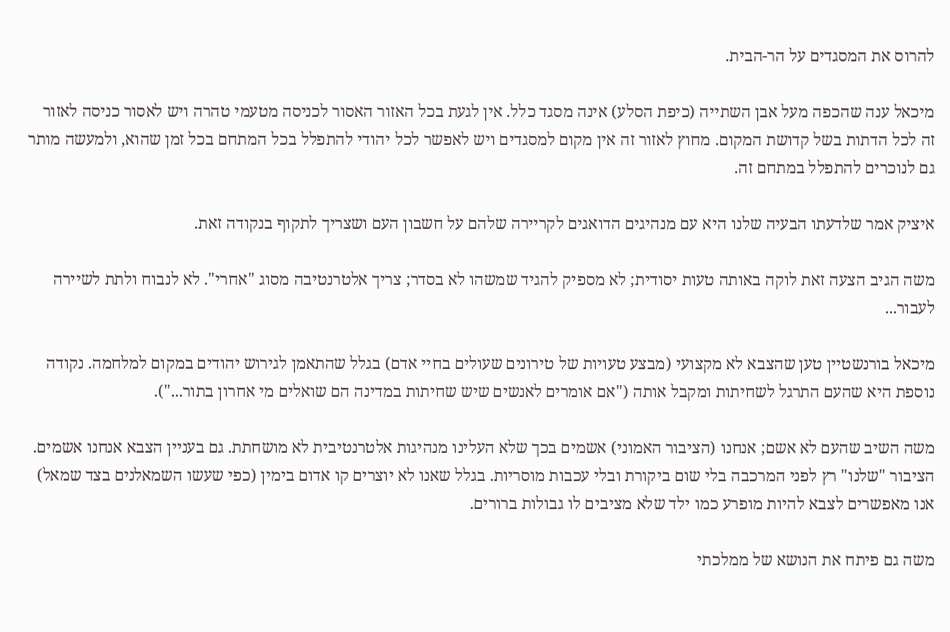להרוס את המסגדים על הר-הבית.

מיכאל ענה שהכפה מעל אבן השתייה (כיפת הסלע) אינה מסגד כלל. אין לגעת בכל האזור האסור לכניסה מטעמי טהרה ויש לאסור כניסה לאזור זה לכל הדתות בשל קדושת המקום. מחוץ לאזור זה אין מקום למסגדים ויש לאפשר לכל יהודי להתפלל בכל המתחם בכל זמן שהוא, ולמעשה מותר גם לנוכרים להתפלל במתחם זה.

איציק אמר שלדעתו הבעיה שלנו היא עם מנהיגים הדואגים לקריירה שלהם על חשבון העם ושצריך לתקוף בנקודה זאת.

משה הגיב הצעה זאת לוקה באותה טעות יסודית; לא מספיק להגיד שמשהו לא בסדר; צריך אלטרנטיבה מסוג "אחרי". לא לנבוח ולתת לשיירה לעבור...

מיכאל בורנשטיין טען שהצבא לא מקצועי (מבצע טעויות של טירונים שעולים בחיי אדם) בגלל שהתאמן לגירוש יהודים במקום למלחמה. נקודה נוספת היא שהעם התרגל לשחיתות ומקבל אותה ("אם אומרים לאנשים שיש שחיתות במדינה הם שואלים מי אחרון בתור...").

משה השיב שהעם לא אשם; אנחנו (הציבור האמוני) אשמים בכך שלא העלינו מנהיגות אלטרנטיבית לא מושחתת. גם בעניין הצבא אנחנו אשמים. הציבור "שלנו" רץ לפני המרכבה בלי שום ביקורת ובלי עכבות מוסריות. בגלל שאנו לא יוצרים קו אדום בימין (כפי שעשו השמאלנים בצד שמאל) אנו מאפשרים לצבא להיות מופרע כמו ילד שלא מציבים לו גבולות ברורים.

משה גם פיתח את הנושא של ממלכתי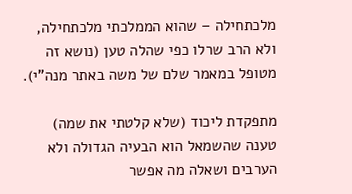מלכתחילה – שהוא הממלכתי מלכתחילה, ולא הרב שרלו כפי שהלה טען (נושא זה מטופל במאמר שלם של משה באתר מנה"י).

מתפקדת ליכוד (שלא קלטתי את שמה) טענה שהשמאל הוא הבעיה הגדולה ולא הערבים ושאלה מה אפשר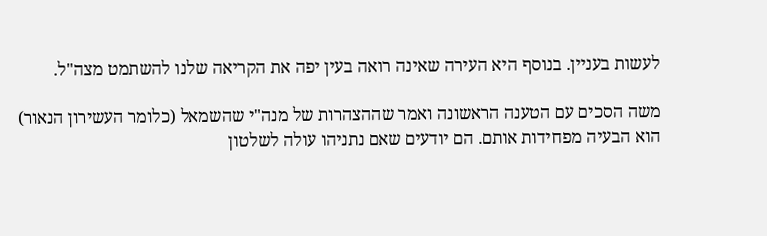לעשות בעניין. בנוסף היא העירה שאינה רואה בעין יפה את הקריאה שלנו להשתמט מצה"ל.

משה הסכים עם הטענה הראשונה ואמר שההצהרות של מנה"י שהשמאל (כלומר העשירון הנאור) הוא הבעיה מפחידות אותם. הם יודעים שאם נתניהו עולה לשלטון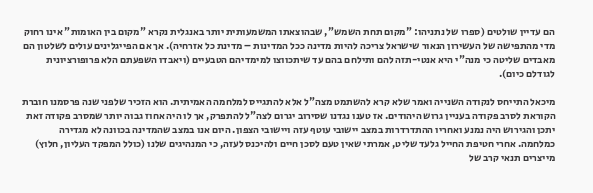הם עדיין שולטים (ספרו של נתניהו: "מקום תחת השמש", שבהוצאתו המשמעותית יותר באנגלית נקרא "מקום בין האומות" אינו רחוק מדי מהתפישה של העשירון הנאור שישראל צריכה להיות מדינה ככל המדינות – מדינת כל אזרחיה). אך אם הפייגלינים עולים לשלטון הם מאבדים שליטה כי מנה"י היא אנטי-תזה להם ותילחם בהם עד שיתכווצו למימדיהם הטבעיים (ויאבדו השפעתם הלא פרופורציונית לגודלם כיום).

מיכאל התייחס לנקודה השנייה ואמר שלא קרא להשתמט מצה"ל אלא להתגייס למלחמה האמיתית. הוא הזכיר שלפני שנה פרסמנו חוברת הקוראת לסרב פקודה בעניין גרוש היהודים. אז טענו נגדנו שסירוב יגרום לצה"ל להתפרק, אך לו היה אחוז גבוה יותר שמסרב פקודה זאת יתכן והגירוש היה נמנע ואחריו ההתדרדרות במצב יישובי עוטף עזה ויישובי הצפון. היום אנו במצב שהמדינה בכוונה לא מגדירה כמלחמה. אחרי חטיפת החייל גלעד שליט, אמרתי שאין טעם לסכן חיים ולהיכנס לעזה, כי המנהיגים שלנו (כולל המפקד העליון, חלוץ) מייצרים תנאי קרב של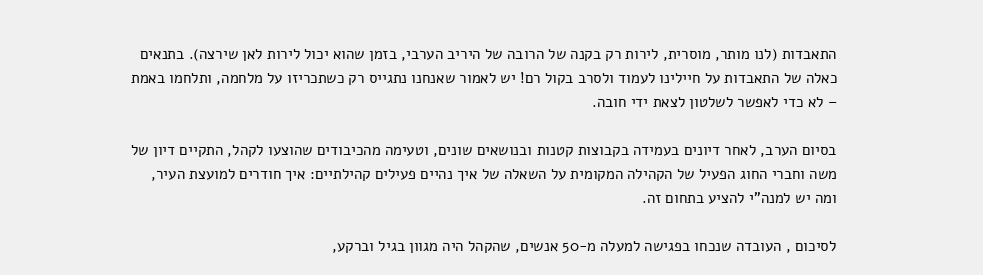התאבדות (לנו מותר, מוסרית, לירות רק בקנה של הרובה של היריב הערבי, בזמן שהוא יכול לירות לאן שירצה). בתנאים כאלה של התאבדות על חיילינו לעמוד ולסרב בקול רם! יש לאמור שאנחנו נתגייס רק כשתכריזו על מלחמה, ותלחמו באמת – לא כדי לאפשר לשלטון לצאת ידי חובה.

בסיום הערב, לאחר דיונים בעמידה בקבוצות קטנות ובנושאים שונים, וטעימה מהכיבודים שהוצעו לקהל, התקיים דיון של משה וחברי החוג הפעיל של הקהילה המקומית על השאלה של איך נהיים פעילים קהילתיים: איך חודרים למועצת העיר, ומה יש למנה"י להציע בתחום זה.

לסיכום , העובדה שנכחו בפגישה למעלה מ-50 אנשים, שהקהל היה מגוון בגיל וברקע,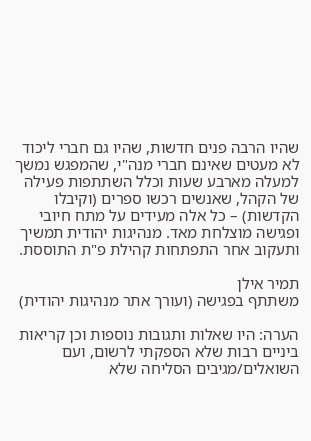שהיו הרבה פנים חדשות, שהיו גם חברי ליכוד לא מעטים שאינם חברי מנה"י, שהמפגש נמשך למעלה מארבע שעות וכלל השתתפות פעילה של הקהל, שאנשים רכשו ספרים (וקיבלו הקדשות) – כל אלה מעידים על מתח חיובי ופגישה מוצלחת מאד. מנהיגות יהודית תמשיך ותעקוב אחר התפתחות קהילת פ"ת התוססת.

תמיר אילן
משתתף בפגישה (ועורך אתר מנהיגות יהודית)

הערה: היו שאלות ותגובות נוספות וכן קריאות ביניים רבות שלא הספקתי לרשום, ועם השואלים/מגיבים הסליחה שלא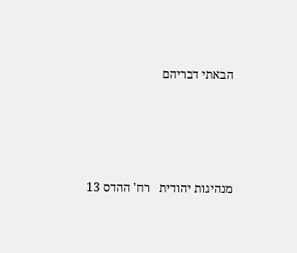הבאתי דבריהם




מנהיגות יהודית   רח' ההדס 13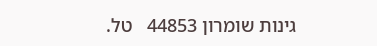גינות שומרון 44853   טל.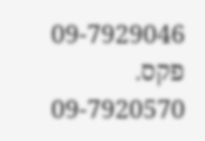09-7929046   פקס. 09-7920570